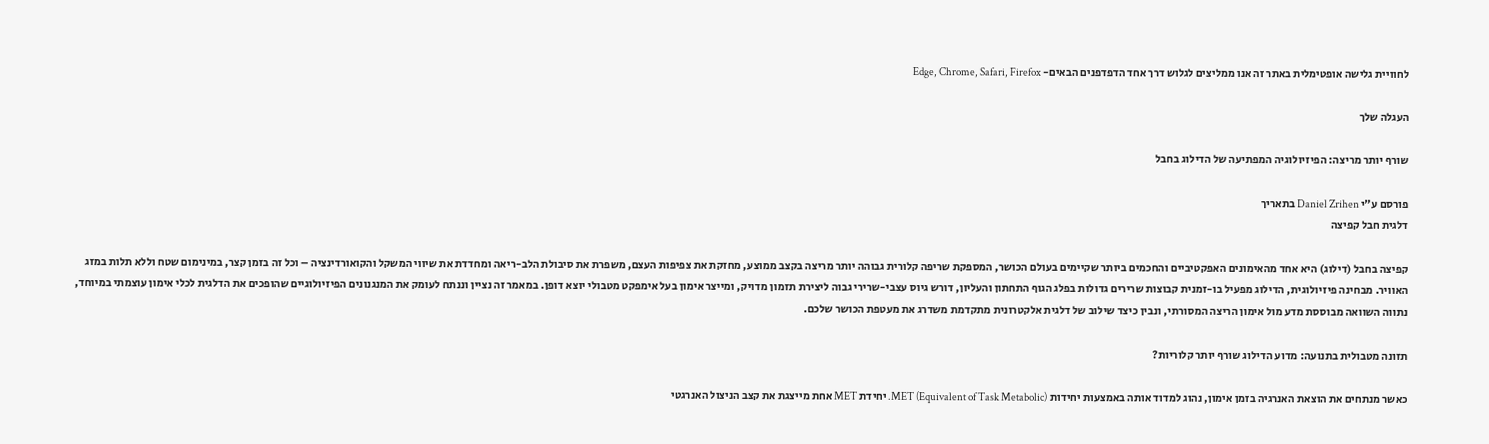לחוויית גלישה אופטימלית באתר זה אנו ממליצים לגלוש דרך אחד הדפדפנים הבאים- Edge, Chrome, Safari, Firefox

העגלה שלך

שורף יותר מריצה: הפיזיולוגיה המפתיעה של הדילוג בחבל

פורסם ע"י Daniel Zrihen בתאריך
דלגית חבל קפיצה

קפיצה בחבל (דילוג) היא אחד מהאימונים האפקטיביים והחכמים ביותר שקיימים בעולם הכושר, המספקת שריפה קלורית גבוהה יותר מריצה בקצב ממוצע, מחזקת את צפיפות העצם, משפרת את סיבולת הלב-ריאה ומחדדת את שיווי המשקל והקואורדינציה – וכל זה בזמן קצר, במינימום שטח וללא תלות במזג האוויר. מבחינה פיזיולוגית, הדילוג מפעיל בו-זמנית קבוצות שרירים גדולות בפלג הגוף התחתון והעליון, דורש גיוס עצבי-שרירי גבוה ליצירת תזמון מדויק, ומייצר אימון בעל אימפקט מטבולי יוצא דופן. במאמר זה נציין וננתח לעומק את המנגנונים הפיזיולוגיים שהופכים את הדלגית לכלי אימון עוצמתי במיוחד, נתווה השוואה מבוססת מדע מול אימון הריצה המסורתי, ונבין כיצד שילוב של דלגית אלקטרונית מתקדמת משדרג את מעטפת הכושר שלכם.

תזונה מטבולית בתנועה: מדוע הדילוג שורף יותר קלוריות?

כאשר מנתחים את הוצאת האנרגיה בזמן אימון, נהוג למדוד אותה באמצעות יחידות MET (Equivalent of Task Metabolic). יחידת MET אחת מייצגת את קצב הניצול האנרגטי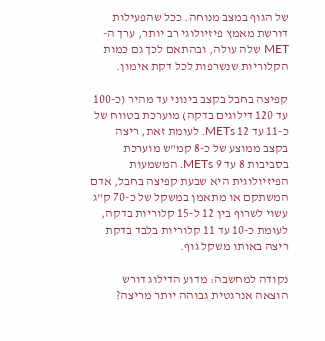של הגוף במצב מנוחה. ככל שהפעילות דורשת מאמץ פיזיולוגי רב יותר, ערך ה-MET שלה עולה, ובהתאם לכך גם כמות הקלוריות שנשרפות לכל דקת אימון.

קפיצה בחבל בקצב בינוני עד מהיר (כ-100 עד 120 דילוגים בדקה) מוערכת בטווח של כ-11 עד 12 METs. לעומת זאת, ריצה בקצב ממוצע של כ-8 קמ"ש מוערכת בסביבות 8 עד 9 METs. המשמעות הפיזיולוגית היא שבעת קפיצה בחבל, אדם המשתקם או מתאמן במשקל של כ-70 ק"ג עשוי לשרוף בין 12 ל-15 קלוריות בדקה, לעומת כ-10 עד 11 קלוריות בלבד בדקת ריצה באותו משקל גוף.

נקודה למחשבה: מדוע הדילוג דורש הוצאה אנרגטית גבוהה יותר מריצה?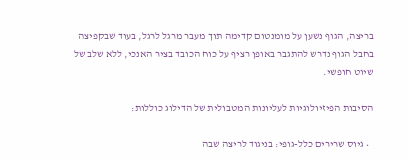בריצה, הגוף נשען על מומנטום קדימה תוך מעבר מרגל לרגל, בעוד שבקפיצה בחבל הגוף נדרש להתגבר באופן רציף על כוח הכובד בציר האנכי, ללא שלב של שיוט חופשי.

הסיבות הפיזיולוגיות לעליונות המטבולית של הדילוג כוללות:

  • גיוס שרירים כלל-גופי: בניגוד לריצה שבה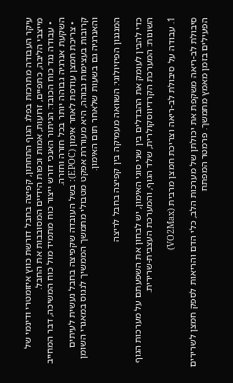עיקר העבודה מתרכזת בפלג הגוף התחתון, קפיצה בחבל דורשת כווץ איזומטרי ודינמי של מייצבי הליבה, כתפיים, זרועות, אמות וכפות הידיים המסובבות את החבל.
  • עבודה נגד כוח הכובד: הניתור האנכי דורש ייצור כוח מתמיד מול כוח המשיכה, דבר המחייב השקעת אנרגיה גבוהה יותר בכל חזרה וחזרה.
  • צריכת חמצן עודפת לאחר אימון (EPOC): בשל העובדה שקפיצה בחבל נעשית לעיתים קרובות בעצימות גבוהה, היא מעוררת אפקט מטבולי מתמשך הממשיך לנגוס במאגרי השומן והאנרגיה גם בשעות שלאחר תום האימון.

המנגנון הפיזיולוגי: השוואה מעמיקה בין קפיצה בחבל לריצה

כדי להבין לעומק את ההבדלים בין שני סוגי האימון, יש לבחון את השפעתם על מערכות הגוף השונות: המערכת הקרדיווסקולרית, שלד הגוף, והמערכת העצבית-שרירית.

1. עבודה על סיבולת לב-ריאה וצריכת חמצן מרבית (VO2Max)

סיבולת לב-ריאה משקפת את יכולתן של מערכות הלב, כלי הדם והריאות לספק חמצן לשרירים הפעילים בזמן מאמץ מתמשך. פרמטר המפתח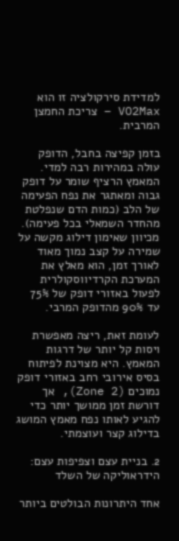למדידת סירקולציה זו הוא VO2Max – צריכת החמצן המרבית.

בזמן קפיצה בחבל, הדופק עולה במהירות רבה למדי. המאמץ הרציף שומר על דופק גבוה ומאתגר את נפח הפעימה של הלב (כמות הדם שנפלטת מהחדר השמאלי בכל פעימה). מכיוון שאימון דילוג מקשה על שמירה על קצב נמוך מאוד לאורך זמן, הוא מאלץ את המערכת הקרדיווסקולרית לפעול באזורי דופק של 75% עד 90% מהדופק המרבי.

לעומת זאת, ריצה מאפשרת ויסות קל יותר של דרגות המאמץ. היא מצוינת לפיתוח בסיס אירובי רחב באזורי דופק נמוכים (Zone 2), אך דורשת זמן ממושך יותר כדי להגיע לאותו נפח מאמץ המושג בדילוג קצר ועוצמתי.

2. בניית עצם וצפיפות עצם: הידראוליקה של השלד

אחד היתרונות הבולטים ביותר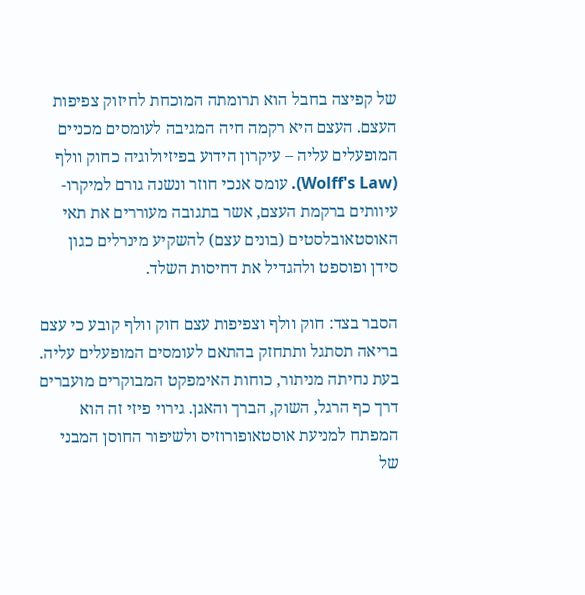של קפיצה בחבל הוא תרומתה המוכחת לחיזוק צפיפות העצם. העצם היא רקמה חיה המגיבה לעומסים מכניים המופעלים עליה – עיקרון הידוע בפיזיולוגיה כחוק וולף (Wolff's Law). עומס אנכי חוזר ונשנה גורם למיקרו-עיוותים ברקמת העצם, אשר בתגובה מעוררים את תאי האוסטאובלסטים (בונים עצם) להשקיע מינרלים כגון סידן ופוספט ולהגדיל את דחיסות השלד.

הסבר בצד: חוק וולף וצפיפות עצם חוק וולף קובע כי עצם בריאה תסתגל ותתחזק בהתאם לעומסים המופעלים עליה. בעת נחיתה מניתור, כוחות האימפקט המבוקרים מועברים דרך כף הרגל, השוק, הברך והאגן. גירוי פיזי זה הוא המפתח למניעת אוסטאופורוזיס ולשיפור החוסן המבני של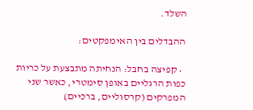השלד.

ההבדלים בין האימפקטים:

  • קפיצה בחבל: הנחיתה מתבצעת על כריות כפות הרגליים באופן סימטרי, כאשר שני המפרקים (קרסוליים, ברכיים)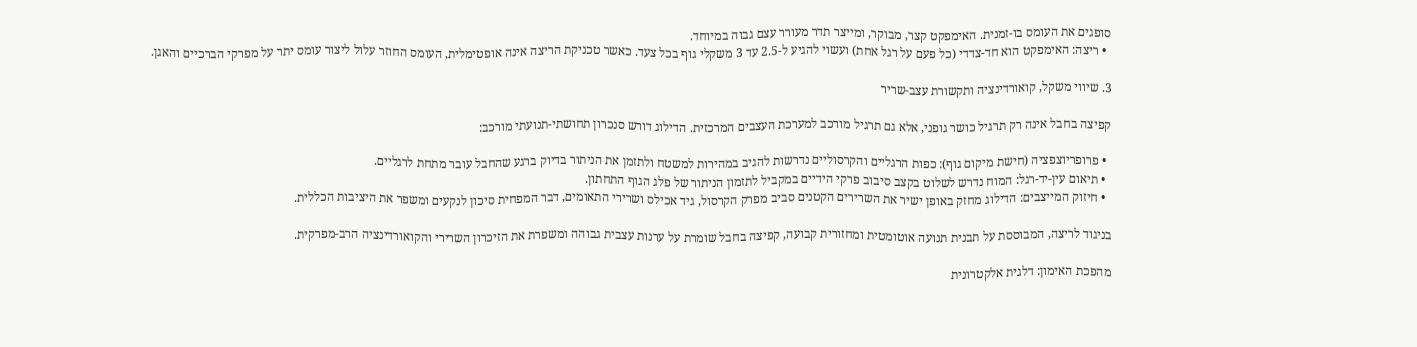סופגים את העומס בו-זמנית. האימפקט קצר, מבוקר, ומייצר תדר מעורר עצם גבוה במיוחד.
  • ריצה: האימפקט הוא חד-צדדי (כל פעם על רגל אחת) ועשוי להגיע ל-2.5 עד 3 משקלי גוף בכל צעד. כאשר טכניקת הריצה אינה אופטימלית, העומס החוזר עלול ליצור עומס יתר על מפרקי הברכיים והאגן.

3. שיווי משקל, קואורדינציה ותקשורת עצב-שריר

קפיצה בחבל אינה רק תרגיל כושר גופני, אלא גם תרגיל מורכב למערכת העצבים המרכזית. הדילוג דורש סנכרון תחושתי-תנועתי מורכב:

  • פרופריוצפציה (חישת מיקום גוף): כפות הרגליים והקרסוליים נדרשות להגיב במהירות למשטח ולתזמן את הניתור בדיוק ברגע שהחבל עובר מתחת לרגליים.
  • תיאום עין-יד-רגל: המוח נדרש לשלוט בקצב סיבוב פרקי הידיים במקביל לתזמון הניתור של פלג הגוף התחתון.
  • חיזוק המייצבים: הדילוג מחזק באופן ישיר את השרירים הקטנים סביב מפרק הקרסול, גיד אכילס ושרירי התאומים, דבר המפחית סיכון לנקעים ומשפר את היציבות הכללית.

בניגוד לריצה, המבוססת על תבנית תנועה אוטומטית ומחזורית קבועה, קפיצה בחבל שומרת על ערנות עצבית גבוהה ומשפרת את הזיכרון השרירי והקואורדינציה הרב-מפרקית.

מהפכת האימון: דלגית אלקטרונית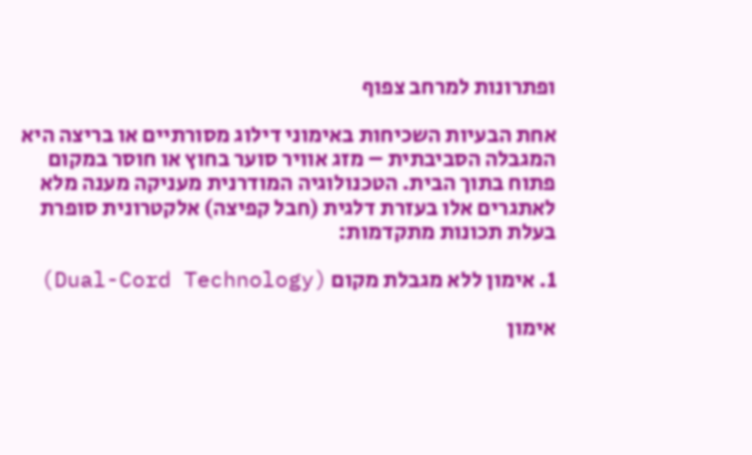ופתרונות למרחב צפוף

אחת הבעיות השכיחות באימוני דילוג מסורתיים או בריצה היא המגבלה הסביבתית – מזג אוויר סוער בחוץ או חוסר במקום פתוח בתוך הבית. הטכנולוגיה המודרנית מעניקה מענה מלא לאתגרים אלו בעזרת דלגית (חבל קפיצה) אלקטרונית סופרת בעלת תכונות מתקדמות:

1. אימון ללא מגבלת מקום (Dual-Cord Technology)

אימון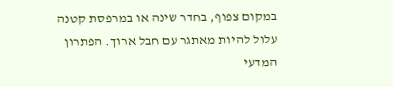במקום צפוף, בחדר שינה או במרפסת קטנה עלול להיות מאתגר עם חבל ארוך. הפתרון המדעי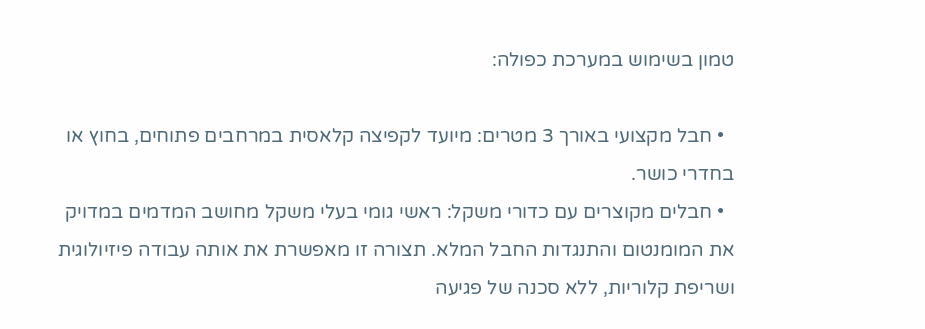טמון בשימוש במערכת כפולה:

  • חבל מקצועי באורך 3 מטרים: מיועד לקפיצה קלאסית במרחבים פתוחים, בחוץ או בחדרי כושר.
  • חבלים מקוצרים עם כדורי משקל: ראשי גומי בעלי משקל מחושב המדמים במדויק את המומנטום והתנגדות החבל המלא. תצורה זו מאפשרת את אותה עבודה פיזיולוגית ושריפת קלוריות, ללא סכנה של פגיעה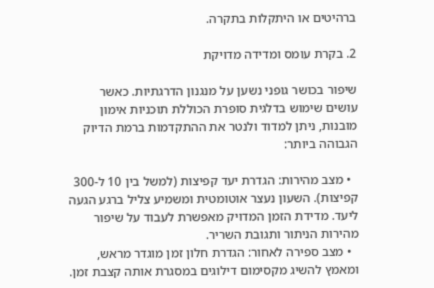ברהיטים או היתקלות בתקרה.

2. בקרת עומס ומדידה מדויקת

שיפור בכושר גופני נשען על מנגנון הדרגתיות. כאשר עושים שימוש בדלגית סופרת הכוללת תוכניות אימון מובנות, ניתן למדוד ולנטר את ההתקדמות ברמת הדיוק הגבוהה ביותר:

  • מצב מהירות: הגדרת יעד קפיצות (למשל בין 10 ל-300 קפיצות). השעון נעצר אוטומטית ומשמיע צליל ברגע הגעה ליעד. מדידת הזמן המדויק מאפשרת לעבוד על שיפור מהירות הניתור ותגובת השריר.
  • מצב ספירה לאחור: הגדרת חלון זמן מוגדר מראש, ומאמץ להשיג מקסימום דילוגים במסגרת אותה קצבת זמן.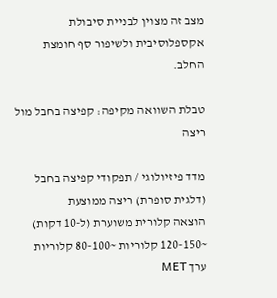מצב זה מצוין לבניית סיבולת אקספלוסיבית ולשיפור סף חומצת החלב.

טבלת השוואה מקיפה: קפיצה בחבל מול ריצה

מדד פיזיולוגי / תפקודי קפיצה בחבל (דלגית סופרת) ריצה ממוצעת
הוצאה קלורית משוערת (ל-10 דקות) ~120-150 קלוריות ~80-100 קלוריות
ערך MET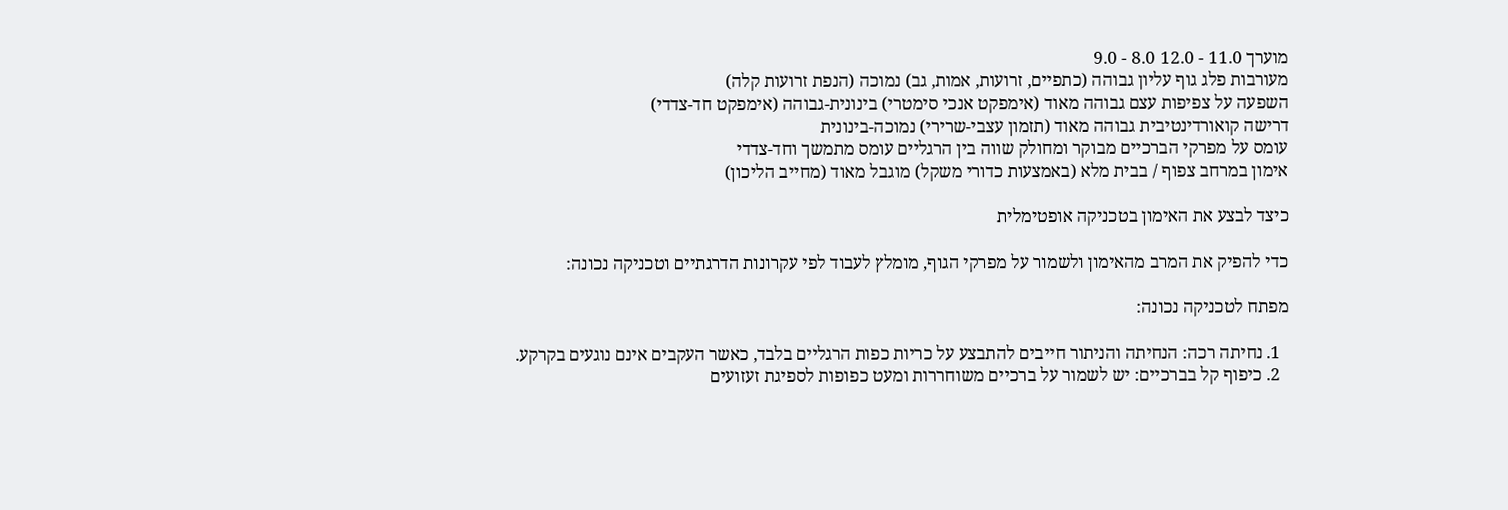מוערך 11.0 - 12.0 8.0 - 9.0
מעורבות פלג גוף עליון גבוהה (כתפיים, זרועות, אמות, גב) נמוכה (הנפת זרועות קלה)
השפעה על צפיפות עצם גבוהה מאוד (אימפקט אנכי סימטרי) בינונית-גבוהה (אימפקט חד-צדדי)
דרישה קואורדינטיבית גבוהה מאוד (תזמון עצבי-שרירי) נמוכה-בינונית
עומס על מפרקי הברכיים מבוקר ומחולק שווה בין הרגליים עומס מתמשך וחד-צדדי
אימון במרחב צפוף / בבית מלא (באמצעות כדורי משקל) מוגבל מאוד (מחייב הליכון)

כיצד לבצע את האימון בטכניקה אופטימלית

כדי להפיק את המרב מהאימון ולשמור על מפרקי הגוף, מומלץ לעבוד לפי עקרונות הדרגתיים וטכניקה נכונה:

מפתח לטכניקה נכונה:

  1. נחיתה רכה: הנחיתה והניתור חייבים להתבצע על כריות כפות הרגליים בלבד, כאשר העקבים אינם נוגעים בקרקע.
  2. כיפוף קל בברכיים: יש לשמור על ברכיים משוחררות ומעט כפופות לספיגת זעזועים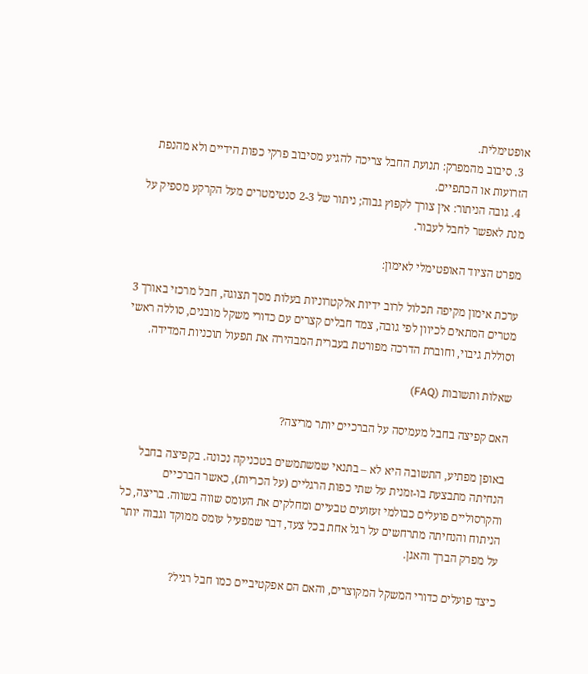אופטימלית.
  3. סיבוב מהמפרק: תנועת החבל צריכה להגיע מסיבוב פרקי כפות הידיים ולא מהנפת הזרועות או הכתפיים.
  4. גובה הניתור: אין צורך לקפוץ גבוה; ניתור של 2-3 סנטימטרים מעל הקרקע מספיק על מנת לאפשר לחבל לעבור.

מפרט הציוד האופטימלי לאימון:

ערכת אימון מקיפה תכלול לרוב ידיות אלקטרוניות בעלות מסך תצוגה, חבל מרכזי באורך 3 מטרים המתאים לכיוון לפי גובה, צמד חבלים קצרים עם כדורי משקל מובנים, סוללה ראשי וסוללת גיבוי, וחוברת הדרכה מפורטת בעברית המבהירה את תפעול תוכניות המדידה.

שאלות ותשובות (FAQ)

האם קפיצה בחבל מעמיסה על הברכיים יותר מריצה?

באופן מפתיע, התשובה היא לא – בתנאי שמשתמשים בטכניקה נכונה. בקפיצה בחבל הנחיתה מתבצעת בו-זמנית על שתי כפות הרגליים (על הכריות), כאשר הברכיים והקרסוליים פועלים כבולמי זעזועים טבעיים ומחלקים את העומס שווה בשווה. בריצה, כל הניתוח והנחיתה מתרחשים על רגל אחת בכל צעד, דבר שמפעיל עומס ממוקד וגבוה יותר על מפרק הברך והאגן.

כיצד פועלים כדורי המשקל המקוצרים, והאם הם אפקטיביים כמו חבל רגיל?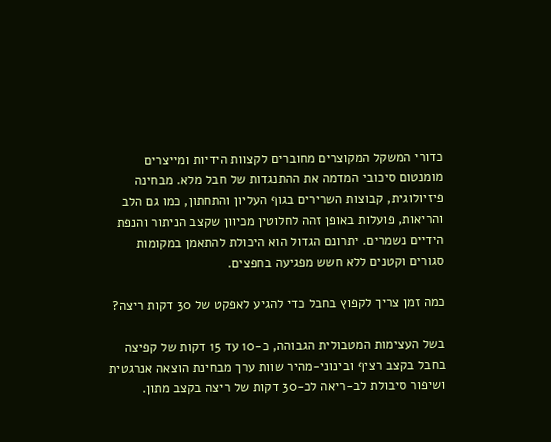כדורי המשקל המקוצרים מחוברים לקצוות הידיות ומייצרים מומנטום סיכובי המדמה את ההתנגדות של חבל מלא. מבחינה פיזיולוגית, קבוצות השרירים בגוף העליון והתחתון, כמו גם הלב והריאות, פועלות באופן זהה לחלוטין מכיוון שקצב הניתור והנפת הידיים נשמרים. יתרונם הגדול הוא היכולת להתאמן במקומות סגורים וקטנים ללא חשש מפגיעה בחפצים.

כמה זמן צריך לקפוץ בחבל כדי להגיע לאפקט של 30 דקות ריצה?

בשל העצימות המטבולית הגבוהה, כ-10 עד 15 דקות של קפיצה בחבל בקצב רציף ובינוני-מהיר שוות ערך מבחינת הוצאה אנרגטית ושיפור סיבולת לב-ריאה לכ-30 דקות של ריצה בקצב מתון.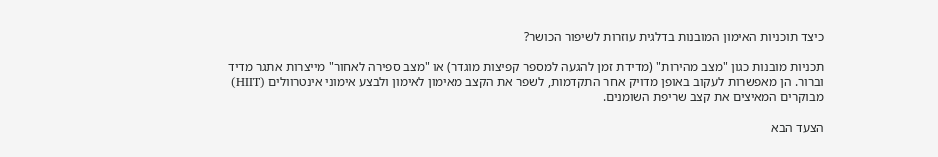כיצד תוכניות האימון המובנות בדלגית עוזרות לשיפור הכושר?

תכניות מובנות כגון "מצב מהירות" (מדידת זמן להגעה למספר קפיצות מוגדר) או "מצב ספירה לאחור" מייצרות אתגר מדיד וברור. הן מאפשרות לעקוב באופן מדויק אחר התקדמות, לשפר את הקצב מאימון לאימון ולבצע אימוני אינטרוולים (HIIT) מבוקרים המאיצים את קצב שריפת השומנים.

הצעד הבא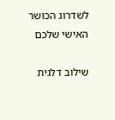לשדרוג הכושר האישי שלכם

שילוב דלגית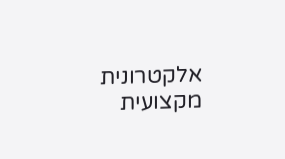אלקטרונית מקצועית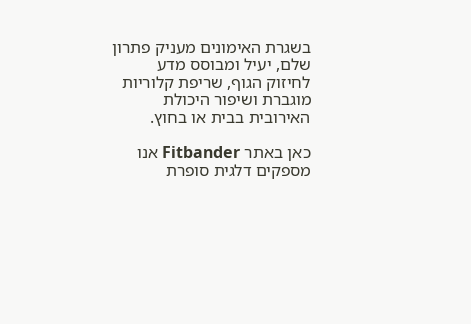בשגרת האימונים מעניק פתרון שלם, יעיל ומבוסס מדע לחיזוק הגוף, שריפת קלוריות מוגברת ושיפור היכולת האירובית בבית או בחוץ.

כאן באתר Fitbander אנו מספקים דלגית סופרת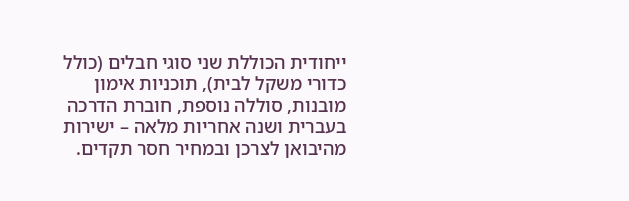ייחודית הכוללת שני סוגי חבלים (כולל כדורי משקל לבית), תוכניות אימון מובנות, סוללה נוספת, חוברת הדרכה בעברית ושנה אחריות מלאה – ישירות מהיבואן לצרכן ובמחיר חסר תקדים.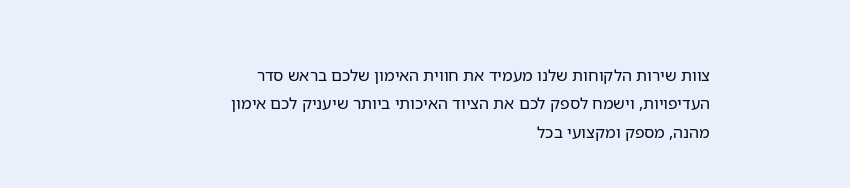צוות שירות הלקוחות שלנו מעמיד את חווית האימון שלכם בראש סדר העדיפויות, וישמח לספק לכם את הציוד האיכותי ביותר שיעניק לכם אימון מהנה, מספק ומקצועי בכל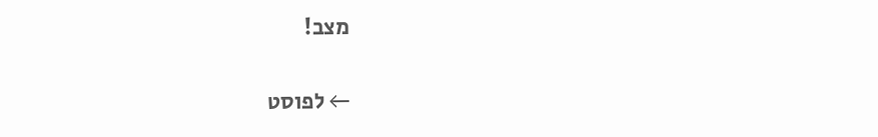מצב!

← לפוסט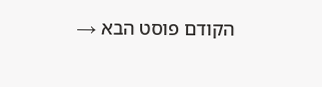הקודם פוסט הבא →